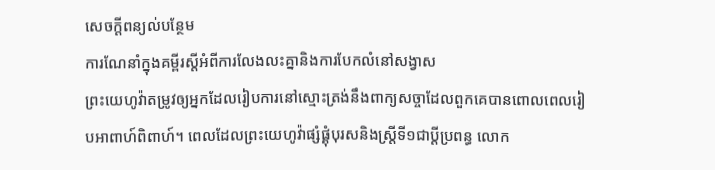សេចក្ដីពន្យល់បន្ថែម
ការណែនាំក្នុងគម្ពីរស្តីអំពីការលែងលះគ្នានិងការបែកលំនៅសង្វាស
ព្រះយេហូវ៉ាតម្រូវឲ្យអ្នកដែលរៀបការនៅស្មោះត្រង់នឹងពាក្យសច្ចាដែលពួកគេបានពោលពេលរៀបអាពាហ៍ពិពាហ៍។ ពេលដែលព្រះយេហូវ៉ាផ្សំផ្គុំបុរសនិងស្ត្រីទី១ជាប្ដីប្រពន្ធ លោក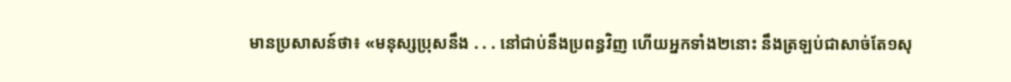មានប្រសាសន៍ថា៖ «មនុស្សប្រុសនឹង . . . នៅជាប់នឹងប្រពន្ធវិញ ហើយអ្នកទាំង២នោះ នឹងត្រឡប់ជាសាច់តែ១សុ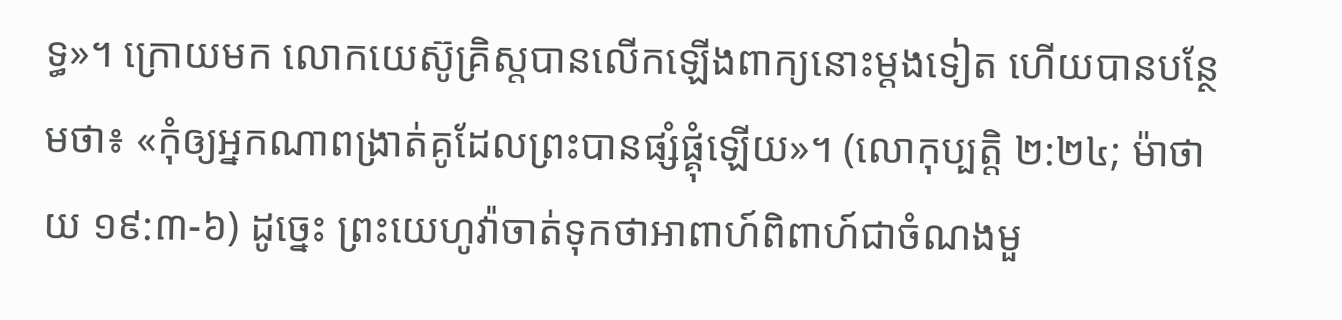ទ្ធ»។ ក្រោយមក លោកយេស៊ូគ្រិស្តបានលើកឡើងពាក្យនោះម្ដងទៀត ហើយបានបន្ថែមថា៖ «កុំឲ្យអ្នកណាពង្រាត់គូដែលព្រះបានផ្សំផ្គុំឡើយ»។ (លោកុប្បត្តិ ២:២៤; ម៉ាថាយ ១៩:៣-៦) ដូច្នេះ ព្រះយេហូវ៉ាចាត់ទុកថាអាពាហ៍ពិពាហ៍ជាចំណងមួ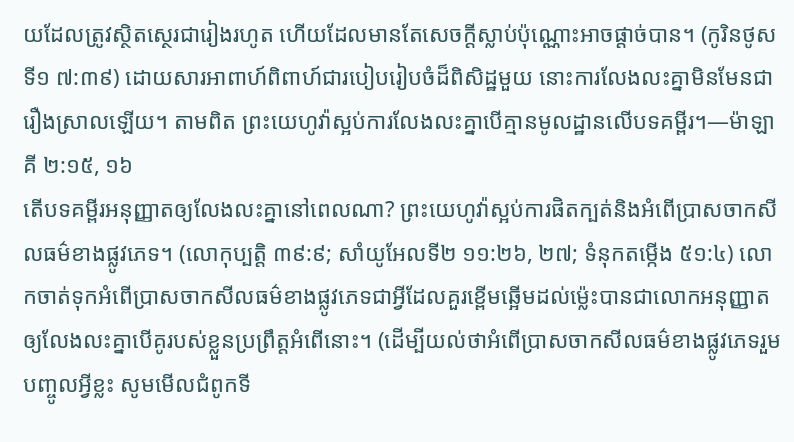យដែលត្រូវស្ថិតស្ថេរជារៀងរហូត ហើយដែលមានតែសេចក្ដីស្លាប់ប៉ុណ្ណោះអាចផ្ដាច់បាន។ (កូរិនថូសទី១ ៧:៣៩) ដោយសារអាពាហ៍ពិពាហ៍ជារបៀបរៀបចំដ៏ពិសិដ្ឋមួយ នោះការលែងលះគ្នាមិនមែនជារឿងស្រាលឡើយ។ តាមពិត ព្រះយេហូវ៉ាស្អប់ការលែងលះគ្នាបើគ្មានមូលដ្ឋានលើបទគម្ពីរ។—ម៉ាឡាគី ២:១៥, ១៦
តើបទគម្ពីរអនុញ្ញាតឲ្យលែងលះគ្នានៅពេលណា? ព្រះយេហូវ៉ាស្អប់ការផិតក្បត់និងអំពើប្រាសចាកសីលធម៌ខាងផ្លូវភេទ។ (លោកុប្បត្តិ ៣៩:៩; សាំយូអែលទី២ ១១:២៦, ២៧; ទំនុកតម្កើង ៥១:៤) លោកចាត់ទុកអំពើប្រាសចាកសីលធម៌ខាងផ្លូវភេទជាអ្វីដែលគួរខ្ពើមឆ្អើមដល់ម្ល៉េះបានជាលោកអនុញ្ញាតឲ្យលែងលះគ្នាបើគូរបស់ខ្លួនប្រព្រឹត្តអំពើនោះ។ (ដើម្បីយល់ថាអំពើប្រាសចាកសីលធម៌ខាងផ្លូវភេទរួមបញ្ចូលអ្វីខ្លះ សូមមើលជំពូកទី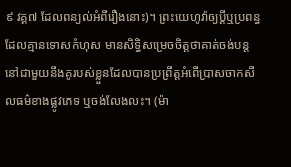៩ វគ្គ៧ ដែលពន្យល់អំពីរឿងនោះ)។ ព្រះយេហូវ៉ាឲ្យប្ដីឬប្រពន្ធដែលគ្មានទោសកំហុស មានសិទ្ធិសម្រេចចិត្តថាគាត់ចង់បន្តនៅជាមួយនឹងគូរបស់ខ្លួនដែលបានប្រព្រឹត្តអំពើប្រាសចាកសីលធម៌ខាងផ្លូវភេទ ឬចង់លែងលះ។ (ម៉ា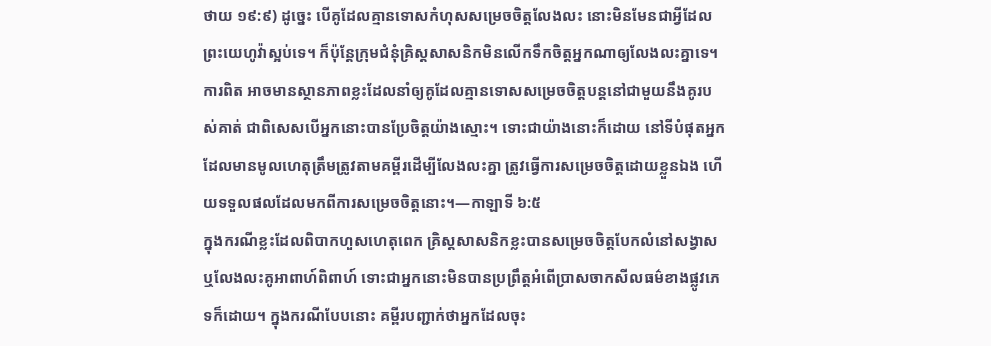ថាយ ១៩:៩) ដូច្នេះ បើគូដែលគ្មានទោសកំហុសសម្រេចចិត្តលែងលះ នោះមិនមែនជាអ្វីដែលព្រះយេហូវ៉ាស្អប់ទេ។ ក៏ប៉ុន្តែក្រុមជំនុំគ្រិស្តសាសនិកមិនលើកទឹកចិត្តអ្នកណាឲ្យលែងលះគ្នាទេ។ ការពិត អាចមានស្ថានភាពខ្លះដែលនាំឲ្យគូដែលគ្មានទោសសម្រេចចិត្តបន្តនៅជាមួយនឹងគូរបស់គាត់ ជាពិសេសបើអ្នកនោះបានប្រែចិត្តយ៉ាងស្មោះ។ ទោះជាយ៉ាងនោះក៏ដោយ នៅទីបំផុតអ្នកដែលមានមូលហេតុត្រឹមត្រូវតាមគម្ពីរដើម្បីលែងលះគ្នា ត្រូវធ្វើការសម្រេចចិត្តដោយខ្លួនឯង ហើយទទួលផលដែលមកពីការសម្រេចចិត្តនោះ។—កាឡាទី ៦:៥
ក្នុងករណីខ្លះដែលពិបាកហួសហេតុពេក គ្រិស្តសាសនិកខ្លះបានសម្រេចចិត្តបែកលំនៅសង្វាសឬលែងលះគូអាពាហ៍ពិពាហ៍ ទោះជាអ្នកនោះមិនបានប្រព្រឹត្តអំពើប្រាសចាកសីលធម៌ខាងផ្លូវភេទក៏ដោយ។ ក្នុងករណីបែបនោះ គម្ពីរបញ្ជាក់ថាអ្នកដែលចុះ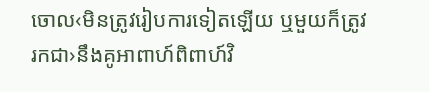ចោល‹មិនត្រូវរៀបការទៀតឡើយ ឬមួយក៏ត្រូវរកជា›នឹងគូអាពាហ៍ពិពាហ៍វិ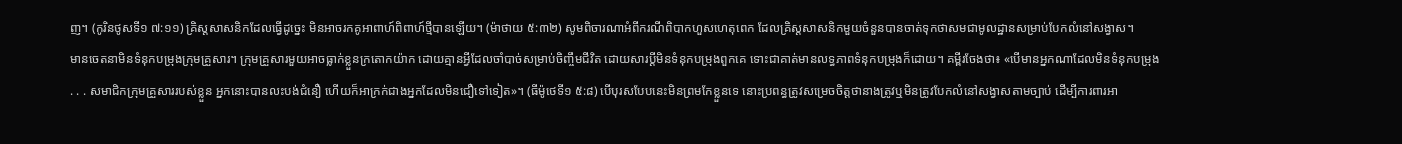ញ។ (កូរិនថូសទី១ ៧:១១) គ្រិស្តសាសនិកដែលធ្វើដូច្នេះ មិនអាចរកគូអាពាហ៍ពិពាហ៍ថ្មីបានឡើយ។ (ម៉ាថាយ ៥:៣២) សូមពិចារណាអំពីករណីពិបាកហួសហេតុពេក ដែលគ្រិស្តសាសនិកមួយចំនួនបានចាត់ទុកថាសមជាមូលដ្ឋានសម្រាប់បែកលំនៅសង្វាស។
មានចេតនាមិនទំនុកបម្រុងក្រុមគ្រួសារ។ ក្រុមគ្រួសារមួយអាចធ្លាក់ខ្លួនក្រតោកយ៉ាក ដោយគ្មានអ្វីដែលចាំបាច់សម្រាប់ចិញ្ចឹមជីវិត ដោយសារប្ដីមិនទំនុកបម្រុងពួកគេ ទោះជាគាត់មានលទ្ធភាពទំនុកបម្រុងក៏ដោយ។ គម្ពីរចែងថា៖ «បើមានអ្នកណាដែលមិនទំនុកបម្រុង . . . សមាជិកក្រុមគ្រួសាររបស់ខ្លួន អ្នកនោះបានលះបង់ជំនឿ ហើយក៏អាក្រក់ជាងអ្នកដែលមិនជឿទៅទៀត»។ (ធីម៉ូថេទី១ ៥:៨) បើបុរសបែបនេះមិនព្រមកែខ្លួនទេ នោះប្រពន្ធត្រូវសម្រេចចិត្តថានាងត្រូវឬមិនត្រូវបែកលំនៅសង្វាសតាមច្បាប់ ដើម្បីការពារអា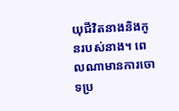យុជីវិតនាងនិងកូនរបស់នាង។ ពេលណាមានការចោទប្រ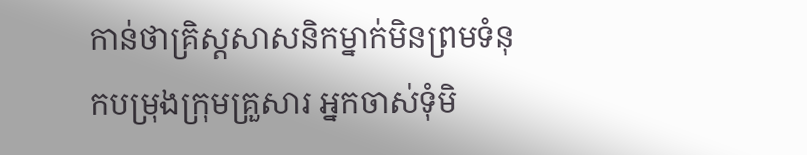កាន់ថាគ្រិស្តសាសនិកម្នាក់មិនព្រមទំនុកបម្រុងក្រុមគ្រួសារ អ្នកចាស់ទុំមិ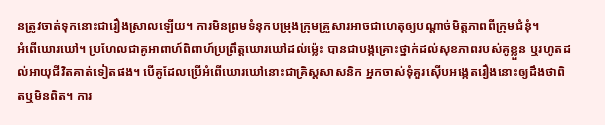នត្រូវចាត់ទុកនោះជារឿងស្រាលឡើយ។ ការមិនព្រមទំនុកបម្រុងក្រុមគ្រួសារអាចជាហេតុឲ្យបណ្ដាច់មិត្តភាពពីក្រុមជំនុំ។
អំពើឃោរឃៅ។ ប្រហែលជាគូអាពាហ៍ពិពាហ៍ប្រព្រឹត្តឃោរឃៅដល់ម្ល៉េះ បានជាបង្កគ្រោះថ្នាក់ដល់សុខភាពរបស់គូខ្លួន ឬរហូតដល់អាយុជីវិតគាត់ទៀតផង។ បើគូដែលប្រើអំពើឃោរឃៅនោះជាគ្រិស្តសាសនិក អ្នកចាស់ទុំគួរស៊ើបអង្កេតរឿងនោះឲ្យដឹងថាពិតឬមិនពិត។ ការ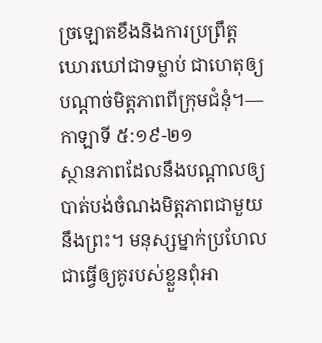ច្រឡោតខឹងនិងការប្រព្រឹត្តឃោរឃៅជាទម្លាប់ ជាហេតុឲ្យបណ្ដាច់មិត្តភាពពីក្រុមជំនុំ។—កាឡាទី ៥:១៩-២១
ស្ថានភាពដែលនឹងបណ្ដាលឲ្យបាត់បង់ចំណងមិត្តភាពជាមួយនឹងព្រះ។ មនុស្សម្នាក់ប្រហែលជាធ្វើឲ្យគូរបស់ខ្លួនពុំអា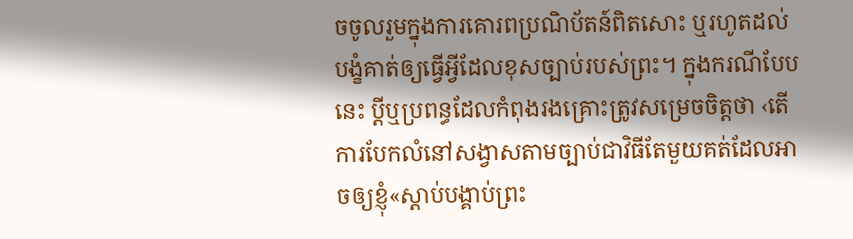ចចូលរួមក្នុងការគោរពប្រណិប័តន៍ពិតសោះ ឬរហូតដល់បង្ខំគាត់ឲ្យធ្វើអ្វីដែលខុសច្បាប់របស់ព្រះ។ ក្នុងករណីបែបនេះ ប្ដីឬប្រពន្ធដែលកំពុងរងគ្រោះត្រូវសម្រេចចិត្តថា ‹តើការបែកលំនៅសង្វាសតាមច្បាប់ជាវិធីតែមួយគត់ដែលអាចឲ្យខ្ញុំ«ស្ដាប់បង្គាប់ព្រះ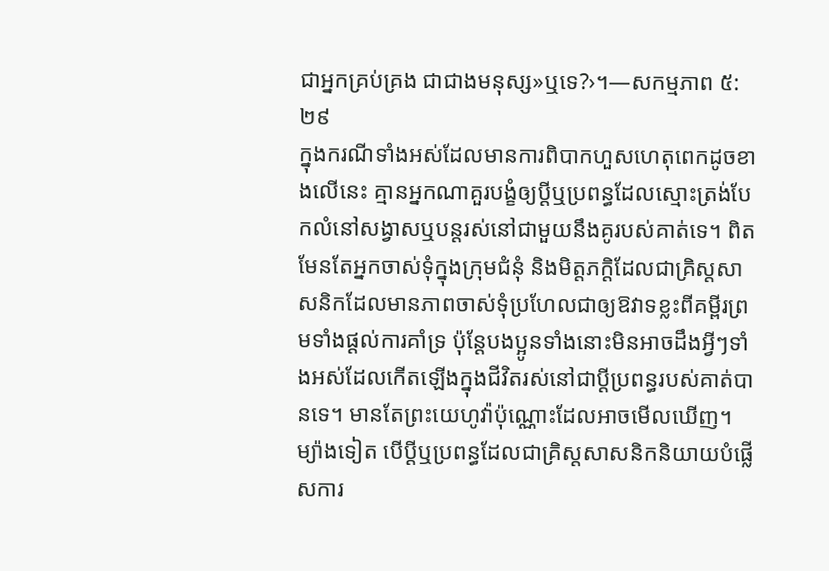ជាអ្នកគ្រប់គ្រង ជាជាងមនុស្ស»ឬទេ?›។—សកម្មភាព ៥:២៩
ក្នុងករណីទាំងអស់ដែលមានការពិបាកហួសហេតុពេកដូចខាងលើនេះ គ្មានអ្នកណាគួរបង្ខំឲ្យប្ដីឬប្រពន្ធដែលស្មោះត្រង់បែកលំនៅសង្វាសឬបន្តរស់នៅជាមួយនឹងគូរបស់គាត់ទេ។ ពិតមែនតែអ្នកចាស់ទុំក្នុងក្រុមជំនុំ និងមិត្តភក្ដិដែលជាគ្រិស្តសាសនិកដែលមានភាពចាស់ទុំប្រហែលជាឲ្យឱវាទខ្លះពីគម្ពីរព្រមទាំងផ្ដល់ការគាំទ្រ ប៉ុន្តែបងប្អូនទាំងនោះមិនអាចដឹងអ្វីៗទាំងអស់ដែលកើតឡើងក្នុងជីវិតរស់នៅជាប្ដីប្រពន្ធរបស់គាត់បានទេ។ មានតែព្រះយេហូវ៉ាប៉ុណ្ណោះដែលអាចមើលឃើញ។ ម្យ៉ាងទៀត បើប្ដីឬប្រពន្ធដែលជាគ្រិស្តសាសនិកនិយាយបំផ្លើសការ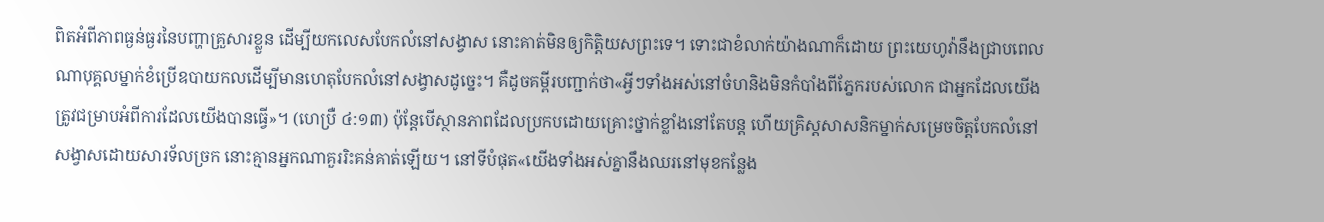ពិតអំពីភាពធ្ងន់ធ្ងរនៃបញ្ហាគ្រួសារខ្លួន ដើម្បីយកលេសបែកលំនៅសង្វាស នោះគាត់មិនឲ្យកិត្ដិយសព្រះទេ។ ទោះជាខំលាក់យ៉ាងណាក៏ដោយ ព្រះយេហូវ៉ានឹងជ្រាបពេលណាបុគ្គលម្នាក់ខំប្រើឧបាយកលដើម្បីមានហេតុបែកលំនៅសង្វាសដូច្នេះ។ គឺដូចគម្ពីរបញ្ជាក់ថា«អ្វីៗទាំងអស់នៅចំហនិងមិនកំបាំងពីភ្នែករបស់លោក ជាអ្នកដែលយើងត្រូវជម្រាបអំពីការដែលយើងបានធ្វើ»។ (ហេប្រឺ ៤:១៣) ប៉ុន្តែបើស្ថានភាពដែលប្រកបដោយគ្រោះថ្នាក់ខ្លាំងនៅតែបន្ត ហើយគ្រិស្តសាសនិកម្នាក់សម្រេចចិត្តបែកលំនៅសង្វាសដោយសារទ័លច្រក នោះគ្មានអ្នកណាគួររិះគន់គាត់ឡើយ។ នៅទីបំផុត«យើងទាំងអស់គ្នានឹងឈរនៅមុខកន្លែង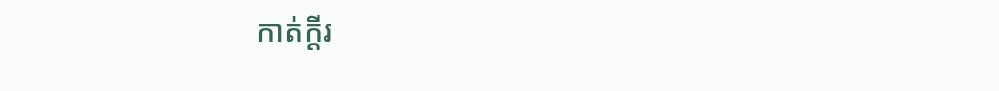កាត់ក្ដីរ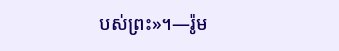បស់ព្រះ»។—រ៉ូម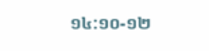១៤:១០-១២